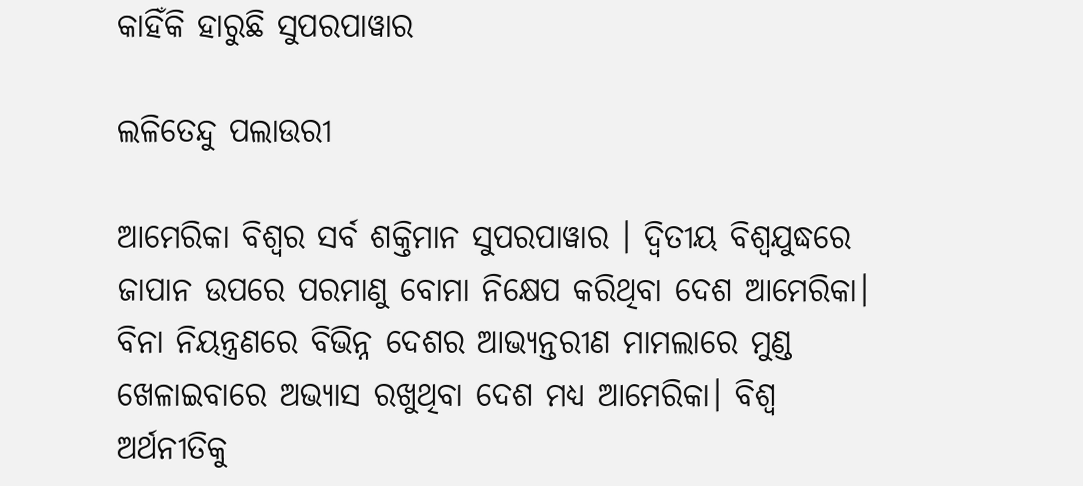କାହିଁକି ହାରୁଛି ସୁପରପାୱାର

ଲଳିତେନ୍ଦୁ ପଲାଉରୀ

ଆମେରିକା ବିଶ୍ବର ସର୍ବ ଶକ୍ତିମାନ ସୁପରପାୱାର । ଦ୍ବିତୀୟ ବିଶ୍ବଯୁଦ୍ଧରେ ଜାପାନ ଉପରେ ପରମାଣୁ ବୋମା ନିକ୍ଷେପ କରିଥିବା ଦେଶ ଆମେରିକା। ବିନା ନିୟନ୍ତ୍ରଣରେ ବିଭିନ୍ନ ଦେଶର ଆଭ୍ୟନ୍ତରୀଣ ମାମଲାରେ ମୁଣ୍ଡ ଖେଳାଇବାରେ ଅଭ୍ୟାସ ରଖୁଥିବା ଦେଶ ମଧ୍ୟ ଆମେରିକା। ବିଶ୍ବ ଅର୍ଥନୀତିକୁ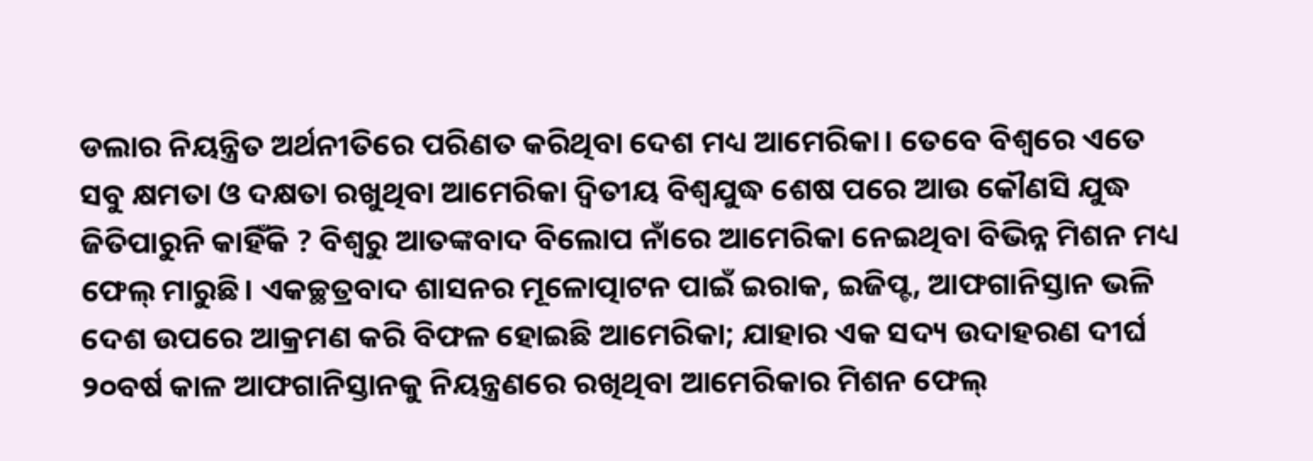ଡଲାର ନିୟନ୍ତ୍ରିତ ଅର୍ଥନୀତିରେ ପରିଣତ କରିଥିବା ଦେଶ ମଧ୍ୟ ଆମେରିକା। ତେବେ ବିଶ୍ବରେ ଏତେ ସବୁ କ୍ଷମତା ଓ ଦକ୍ଷତା ରଖୁଥିବା ଆମେରିକା ଦ୍ବିତୀୟ ବିଶ୍ବଯୁଦ୍ଧ ଶେଷ ପରେ ଆଉ କୌଣସି ଯୁଦ୍ଧ ଜିତିପାରୁନି କାହିଁକି ? ବିଶ୍ବରୁ ଆତଙ୍କବାଦ ବିଲୋପ ନାଁରେ ଆମେରିକା ନେଇଥିବା ବିଭିନ୍ନ ମିଶନ ମଧ୍ୟ ଫେଲ୍‌ ମାରୁଛି। ଏକଚ୍ଛତ୍ରବାଦ ଶାସନର ମୂଳୋତ୍ପାଟନ ପାଇଁ ଇରାକ, ଇଜିପ୍ଟ, ଆଫଗାନିସ୍ତାନ ଭଳି ଦେଶ ଉପରେ ଆକ୍ରମଣ କରି ବିଫଳ ହୋଇଛି ଆମେରିକା; ଯାହାର ଏକ ସଦ୍ୟ ଉଦାହରଣ ଦୀର୍ଘ ୨୦ବର୍ଷ କାଳ ଆଫଗାନିସ୍ତାନକୁ ନିୟନ୍ତ୍ରଣରେ ରଖିଥିବା ଆମେରିକାର ମିଶନ ଫେଲ୍‌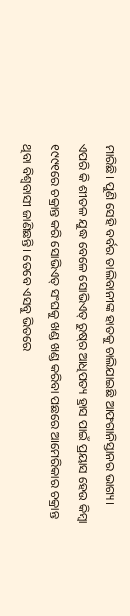ମାରିଛି। ପୁଣି ସେହି ବର୍ବର ତାଲିବାନୀଙ୍କ ହାତକୁ ଚାଲିଯାଇଛି ଆଫଗାନିସ୍ତାନର ଭାଗ୍ୟ। ଏପରି କି ଶୀତଳ ଯୁଦ୍ଧ ବେଳେ ସୋଭିଏତ୍‌ ରୁଷ୍‌ର ଆଧିପତ୍ୟ ହ୍ରାସ ପାଇଁ ପ୍ରୟାସ ହେଉ କିମ୍ବା ୧୯୯୧ରେ ଚକ୍ରାନ୍ତ କରି ସୋଭିଏତ୍‌ ସଂଘକୁ ଖଣ୍ଡ ଖଣ୍ଡ କରିବା ପଛରେ ଆମେରିକାର ଚକ୍ରାନ୍ତ ଥିବା ବିଶ୍ବବାସୀ ଜାଣିଛନ୍ତି। ତେବେ ଏସବୁ ଭିତରେ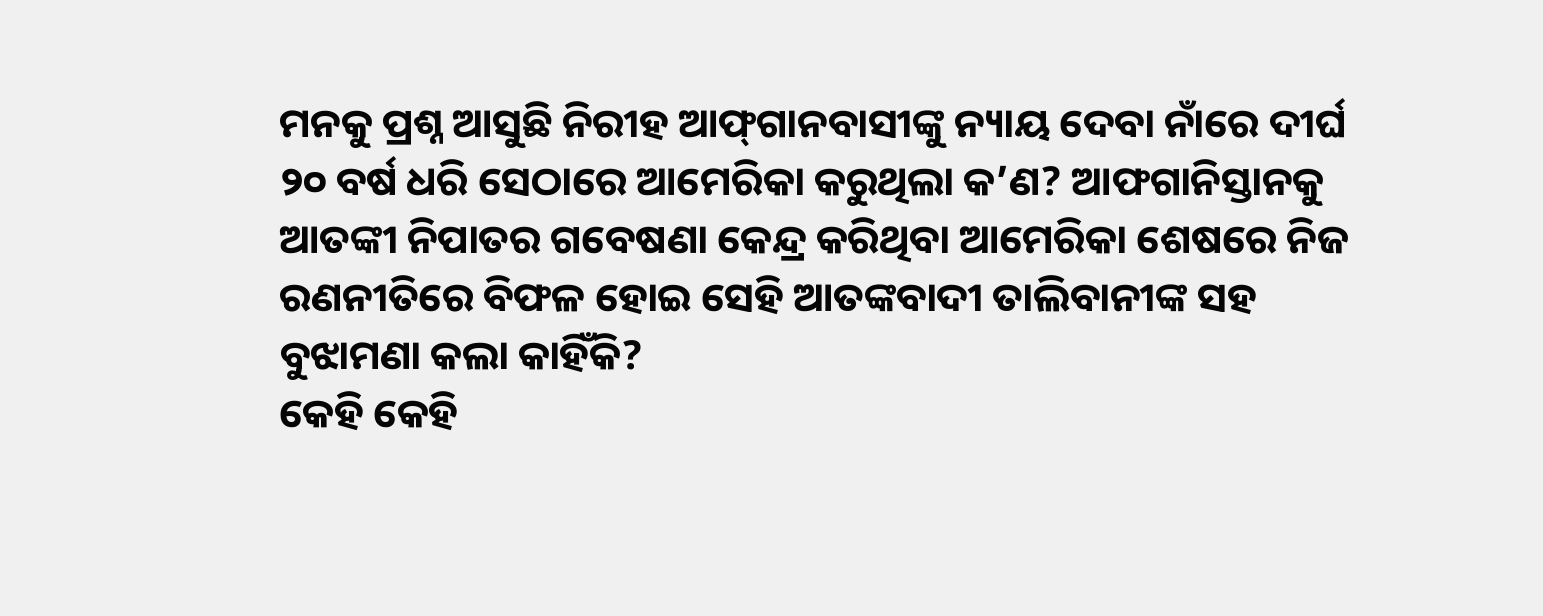ମନକୁ ପ୍ରଶ୍ନ ଆସୁଛି ନିରୀହ ଆଫ୍‌ଗାନବାସୀଙ୍କୁ ନ୍ୟାୟ ଦେବା ନାଁରେ ଦୀର୍ଘ ୨୦ ବର୍ଷ ଧରି ସେଠାରେ ଆମେରିକା କରୁଥିଲା କ’ଣ? ଆଫଗାନିସ୍ତାନକୁ ଆତଙ୍କୀ ନିପାତର ଗବେଷଣା କେନ୍ଦ୍ର କରିଥିବା ଆମେରିକା ଶେଷରେ ନିଜ ରଣନୀତିରେ ବିଫଳ ହୋଇ ସେହି ଆତଙ୍କବାଦୀ ତାଲିବାନୀଙ୍କ ସହ ବୁଝାମଣା କଲା କାହିଁକି?
କେହି କେହି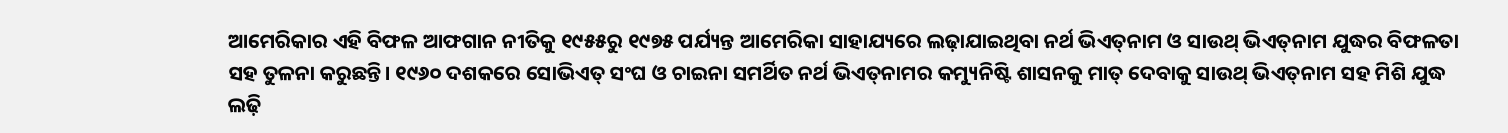ଆମେରିକାର ଏହି ବିଫଳ ଆଫଗାନ ନୀତିକୁ ୧୯୫୫ରୁ ୧୯୭୫ ପର୍ଯ୍ୟନ୍ତ ଆମେରିକା ସାହାଯ୍ୟରେ ଲଢ଼ାଯାଇଥିବା ନର୍ଥ ଭିଏତ୍‌ନାମ ଓ ସାଉଥ୍‌ ଭିଏତ୍‌ନାମ ଯୁଦ୍ଧର ବିଫଳତା ସହ ତୁଳନା କରୁଛନ୍ତି। ୧୯୬୦ ଦଶକରେ ସୋଭିଏତ୍‌ ସଂଘ ଓ ଚାଇନା ସମର୍ଥିତ ନର୍ଥ ଭିଏତ୍‌ନାମର କମ୍ୟୁନିଷ୍ଟି ଶାସନକୁ ମାତ୍‌ ଦେବାକୁ ସାଉଥ୍‌ ଭିଏତ୍‌ନାମ ସହ ମିଶି ଯୁଦ୍ଧ ଲଢ଼ି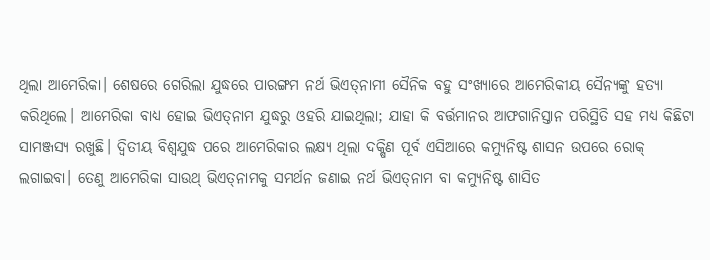ଥିଲା ଆମେରିକା। ଶେଷରେ ଗେରିଲା ଯୁଦ୍ଧରେ ପାରଙ୍ଗମ ନର୍ଥ ଭିଏତ୍‌ନାମୀ ସୈନିକ ବହୁ ସଂଖ୍ୟାରେ ଆମେରିକୀୟ ସୈନ୍ୟଙ୍କୁ ହତ୍ୟା କରିଥିଲେ। ଆମେରିକା ବାଧ୍ୟ ହୋଇ ଭିଏତ୍‌ନାମ ଯୁଦ୍ଧରୁ ଓହରି ଯାଇଥିଲା; ଯାହା କି ବର୍ତ୍ତମାନର ଆଫଗାନିସ୍ତାନ ପରିସ୍ଥିତି ସହ ମଧ୍ୟ କିଛିଟା ସାମଞ୍ଜସ୍ୟ ରଖୁଛି। ଦ୍ବିତୀୟ ବିଶ୍ବଯୁଦ୍ଧ ପରେ ଆମେରିକାର ଲକ୍ଷ୍ୟ ଥିଲା ଦକ୍ଷିଣ ପୂର୍ବ ଏସିଆରେ କମ୍ୟୁନିଷ୍ଟ ଶାସନ ଉପରେ ରୋକ୍‌ ଲଗାଇବା। ତେଣୁ ଆମେରିକା ସାଉଥ୍‌ ଭିଏତ୍‌ନାମକୁ ସମର୍ଥନ ଜଣାଇ ନର୍ଥ ଭିଏତ୍‌ନାମ ବା କମ୍ୟୁନିଷ୍ଟ ଶାସିତ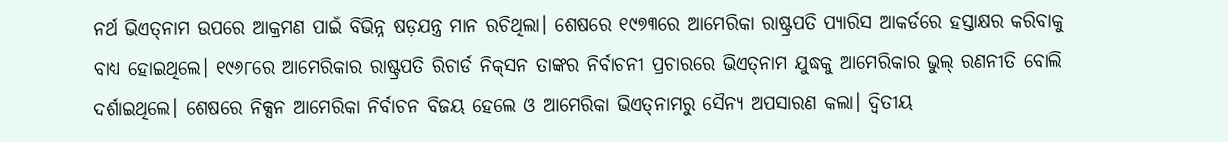ନର୍ଥ ଭିଏତ୍‌ନାମ ଉପରେ ଆକ୍ରମଣ ପାଇଁ ବିଭିନ୍ନ ଷଡ଼ଯନ୍ତ୍ର ମାନ ରଚିଥିଲା। ଶେଷରେ ୧୯୭୩ରେ ଆମେରିକା ରାଷ୍ଟ୍ରପତି ପ୍ୟାରିସ ଆକର୍ଡରେ ହସ୍ତାକ୍ଷର କରିବାକୁ ବାଧ୍ୟ ହୋଇଥିଲେ। ୧୯୬୮ରେ ଆମେରିକାର ରାଷ୍ଟ୍ରପତି ରିଚାର୍ଡ ନିକ୍‌ସନ ତାଙ୍କର ନିର୍ବାଚନୀ ପ୍ରଚାରରେ ଭିଏତ୍‌ନାମ ଯୁଦ୍ଧକୁ ଆମେରିକାର ଭୁଲ୍‌ ରଣନୀତି ବୋଲି ଦର୍ଶାଇଥିଲେ। ଶେଷରେ ନିକ୍ସନ ଆମେରିକା ନିର୍ବାଚନ ବିଜୟ ହେଲେ ଓ ଆମେରିକା ଭିଏତ୍‌ନାମରୁ ସୈନ୍ୟ ଅପସାରଣ କଲା। ଦ୍ବିତୀୟ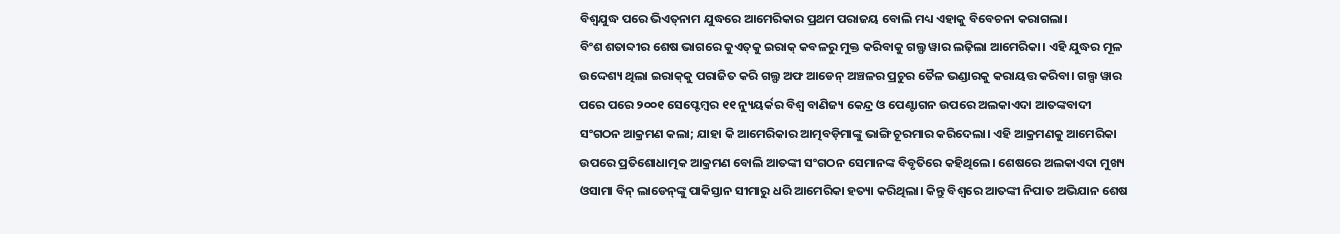ବିଶ୍ବଯୁଦ୍ଧ ପରେ ଭିଏତ୍‌ନାମ ଯୁଦ୍ଧରେ ଆମେରିକାର ପ୍ରଥମ ପରାଜୟ ବୋଲି ମଧ୍ୟ ଏହାକୁ ବିବେଚନା କରାଗଲା।
ବିଂଶ ଶତାବ୍ଦୀର ଶେଷ ଭାଗରେ କୁଏତ୍‌କୁ ଇରାକ୍‌ କବଳରୁ ମୁକ୍ତ କରିବାକୁ ଗଲ୍ଫ ୱାର ଲଢ଼ିଲା ଆମେରିକା। ଏହି ଯୁଦ୍ଧର ମୂଳ ଉଦ୍ଦେଶ୍ୟ ଥିଲା ଇରାକ୍‌କୁ ପରାଜିତ କରି ଗଲ୍ଫ ଅଫ ଆଡେନ୍‌ ଅଞ୍ଚଳର ପ୍ରଚୁର ତୈଳ ଭଣ୍ଡାରକୁ କରାୟତ୍ତ କରିବା। ଗଲ୍ପ ୱାର ପରେ ପରେ ୨୦୦୧ ସେପ୍ଟେମ୍ବର ୧୧ ନ୍ୟୁୟର୍କର ବିଶ୍ବ ବାଣିଜ୍ୟ କେନ୍ଦ୍ର ଓ ପେଣ୍ଟାଗନ ଉପରେ ଅଲକାଏଦା ଆତଙ୍କବାଦୀ ସଂଗଠନ ଆକ୍ରମଣ କଲା; ଯାହା କି ଆମେରିକାର ଆତ୍ମବଡ଼ିମାଙ୍କୁ ଭାଙ୍ଗି ଚୂରମାର କରିଦେଲା। ଏହି ଆକ୍ରମଣକୁ ଆମେରିକା ଉପରେ ପ୍ରତିଶୋଧାତ୍ମକ ଆକ୍ରମଣ ବୋଲି ଆତଙ୍କୀ ସଂଗଠନ ସେମାନଙ୍କ ବିବୃତିରେ କହିଥିଲେ। ଶେଷରେ ଅଲକାଏଦା ମୁଖ୍ୟ ଓସାମା ବିନ୍‌ ଲାଡେନ୍‌ଙ୍କୁ ପାକିସ୍ତାନ ସୀମାରୁ ଧରି ଆମେରିକା ହତ୍ୟା କରିଥିଲା। କିନ୍ତୁ ବିଶ୍ବରେ ଆତଙ୍କୀ ନିପାତ ଅଭିଯାନ ଶେଷ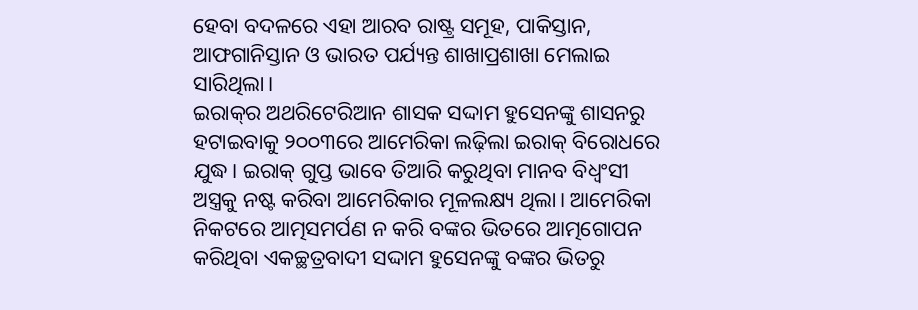ହେବା ବଦଳରେ ଏହା ଆରବ ରାଷ୍ଟ୍ର ସମୂହ, ପାକିସ୍ତାନ, ଆଫଗାନିସ୍ତାନ ଓ ଭାରତ ପର୍ଯ୍ୟନ୍ତ ଶାଖାପ୍ରଶାଖା ମେଲାଇ ସାରିଥିଲା।
ଇରାକ୍‌ର ଅଥରିଟେରିଆନ ଶାସକ ସଦ୍ଦାମ ହୁସେନଙ୍କୁ ଶାସନରୁ ହଟାଇବାକୁ ୨୦୦୩ରେ ଆମେରିକା ଲଢ଼ିଲା ଇରାକ୍‌ ବିରୋଧରେ ଯୁଦ୍ଧ। ଇରାକ୍‌ ଗୁପ୍ତ ଭାବେ ତିଆରି କରୁଥିବା ମାନବ ବିଧ୍ବଂସୀ ଅସ୍ତ୍ରକୁ ନଷ୍ଟ କରିବା ଆମେରିକାର ମୂଳଲକ୍ଷ୍ୟ ଥିଲା। ଆମେରିକା ନିକଟରେ ଆତ୍ମସମର୍ପଣ ନ କରି ବଙ୍କର ଭିତରେ ଆତ୍ମଗୋପନ କରିଥିବା ଏକଚ୍ଛତ୍ରବାଦୀ ସଦ୍ଦାମ ହୁସେନଙ୍କୁ ବଙ୍କର ଭିତରୁ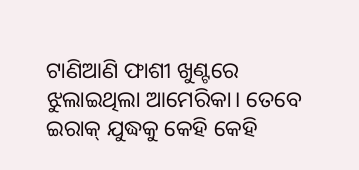ଟାଣିଆଣି ଫାଶୀ ଖୁଣ୍ଟରେ ଝୁଲାଇଥିଲା ଆମେରିକା। ତେବେ ଇରାକ୍‌ ଯୁଦ୍ଧକୁ କେହି କେହି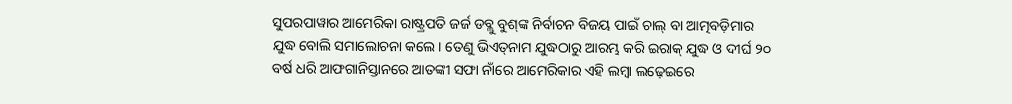ସୁପରପାୱାର ଆମେରିକା ରାଷ୍ଟ୍ରପତି ଜର୍ଜ ଡବ୍ଲୁ ବୁଶ୍‌ଙ୍କ ନିର୍ବାଚନ ବିଜୟ ପାଇଁ ଚାଲ୍‌ ବା ଆତ୍ମବଡ଼ିମାର ଯୁଦ୍ଧ ବୋଲି ସମାଲୋଚନା କଲେ। ତେଣୁ ଭିଏତ୍‌ନାମ ଯୁଦ୍ଧଠାରୁ ଆରମ୍ଭ କରି ଇରାକ୍‌ ଯୁଦ୍ଧ ଓ ଦୀର୍ଘ ୨୦ ବର୍ଷ ଧରି ଆଫଗାନିସ୍ତାନରେ ଆତଙ୍କୀ ସଫା ନାଁରେ ଆମେରିକାର ଏହି ଲମ୍ବା ଲଢ଼େଇରେ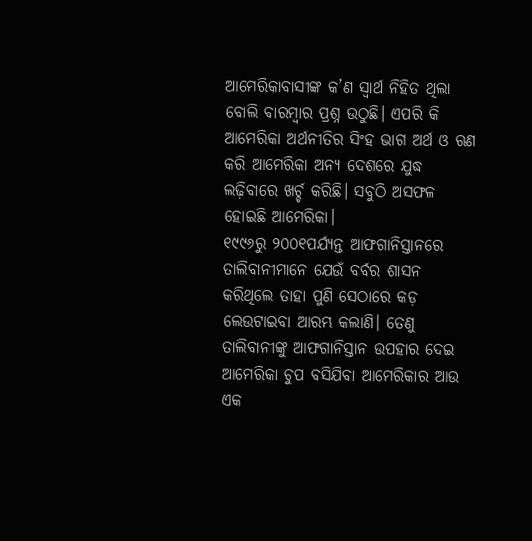ଆମେରିକାବାସୀଙ୍କ କ’ଣ ସ୍ବାର୍ଥ ନିହିତ ଥିଲା ବୋଲି ବାରମ୍ବାର ପ୍ରଶ୍ନ ଉଠୁଛି। ଏପରି କି ଆମେରିକା ଅର୍ଥନୀତିର ସିଂହ ଭାଗ ଅର୍ଥ ଓ ଋଣ କରି ଆମେରିକା ଅନ୍ୟ ଦେଶରେ ଯୁଦ୍ଧ ଲଢ଼ିବାରେ ଖର୍ଚ୍ଚ କରିଛି। ସବୁଠି ଅସଫଳ ହୋଇଛି ଆମେରିକା।
୧୯୯୬ରୁ ୨୦୦୧ପର୍ଯ୍ୟନ୍ତ ଆଫଗାନିସ୍ତାନରେ ତାଲିବାନୀମାନେ ଯେଉଁ ବର୍ବର ଶାସନ କରିଥିଲେ ତାହା ପୁଣି ସେଠାରେ କଡ଼ ଲେଉଟାଇବା ଆରମ୍ଭ କଲାଣି। ତେଣୁ ତାଲିବାନୀଙ୍କୁ ଆଫଗାନିସ୍ତାନ ଉପହାର ଦେଇ ଆମେରିକା ଚୁପ ବସିଯିବା ଆମେରିକାର ଆଉ ଏକ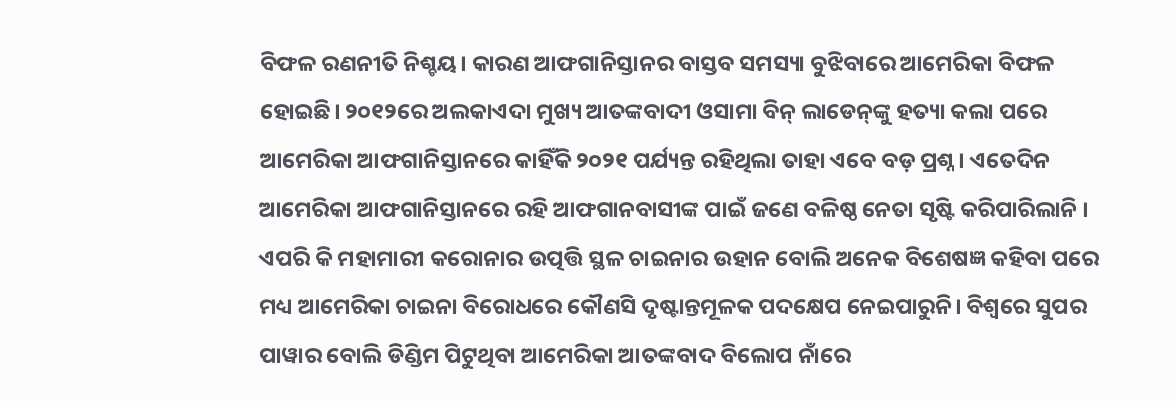ବିଫଳ ରଣନୀତି ନିଶ୍ଚୟ। କାରଣ ଆଫଗାନିସ୍ତାନର ବାସ୍ତବ ସମସ୍ୟା ବୁଝିବାରେ ଆମେରିକା ବିଫଳ ହୋଇଛି। ୨୦୧୨ରେ ଅଲକାଏଦା ମୁଖ୍ୟ ଆତଙ୍କବାଦୀ ଓସାମା ବିନ୍‌ ଲାଡେନ୍‌ଙ୍କୁ ହତ୍ୟା କଲା ପରେ ଆମେରିକା ଆଫଗାନିସ୍ତାନରେ କାହିଁକି ୨୦୨୧ ପର୍ଯ୍ୟନ୍ତ ରହିଥିଲା ତାହା ଏବେ ବଡ଼ ପ୍ରଶ୍ନ। ଏତେଦିନ ଆମେରିକା ଆଫଗାନିସ୍ତାନରେ ରହି ଆଫଗାନବାସୀଙ୍କ ପାଇଁ ଜଣେ ବଳିଷ୍ଠ ନେତା ସୃଷ୍ଟି କରିପାରିଲାନି । ଏପରି କି ମହାମାରୀ କରୋନାର ଉତ୍ପତ୍ତି ସ୍ଥଳ ଚାଇନାର ଉହାନ ବୋଲି ଅନେକ ବିଶେଷଜ୍ଞ କହିବା ପରେ ମଧ୍ୟ ଆମେରିକା ଚାଇନା ବିରୋଧରେ କୌଣସି ଦୃଷ୍ଟାନ୍ତମୂଳକ ପଦକ୍ଷେପ ନେଇପାରୁନି। ବିଶ୍ବରେ ସୁପର ପାୱାର ବୋଲି ଡିଣ୍ଡିମ ପିଟୁଥିବା ଆମେରିକା ଆତଙ୍କବାଦ ବିଲୋପ ନାଁରେ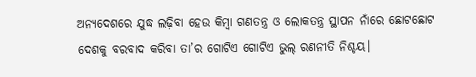ଅନ୍ୟଦେଶରେ ଯୁଦ୍ଧ ଲଢ଼ିବା ହେଉ କିମ୍ବା ଗଣତନ୍ତ୍ର ଓ ଲୋକତନ୍ତ୍ର ସ୍ଥାପନ ନାଁରେ ଛୋଟଛୋଟ ଦେଶକୁ ବରବାଦ କରିବା ତା’ର ଗୋଟିଏ ଗୋଟିଏ ଭୁଲ୍‌ ରଣନୀତି ନିଶ୍ଚୟ।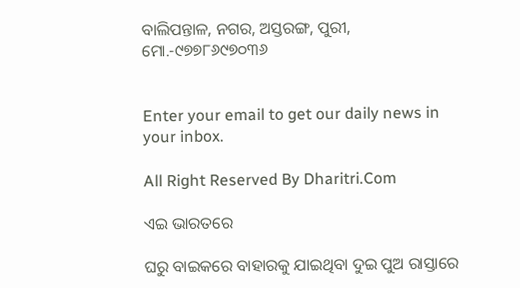ବାଲିପନ୍ତାଳ, ନଗର, ଅସ୍ତରଙ୍ଗ, ପୁରୀ, ମୋ.-୯୭୭୮୬୯୭୦୩୬


Enter your email to get our daily news in your inbox.

All Right Reserved By Dharitri.Com

ଏଇ ଭାରତରେ

ଘରୁ ବାଇକରେ ବାହାରକୁ ଯାଇଥିବା ଦୁଇ ପୁଅ ରାସ୍ତାରେ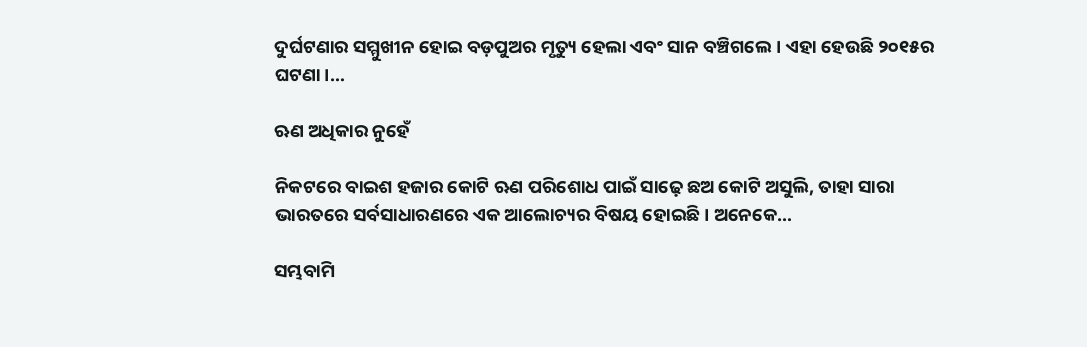ଦୁର୍ଘଟଣାର ସମ୍ମୁଖୀନ ହୋଇ ବଡ଼ପୁଅର ମୃତ୍ୟୁ ହେଲା ଏବଂ ସାନ ବଞ୍ଚିଗଲେ। ଏହା ହେଉଛି ୨୦୧୫ର ଘଟଣା।…

ଋଣ ଅଧିକାର ନୁହେଁ

ନିକଟରେ ବାଇଶ ହଜାର କୋଟି ଋଣ ପରିଶୋଧ ପାଇଁ ସାଢ଼େ ଛଅ କୋଟି ଅସୁଲି, ତାହା ସାରା ଭାରତରେ ସର୍ବସାଧାରଣରେ ଏକ ଆଲୋଚ୍ୟର ବିଷୟ ହୋଇଛି। ଅନେକେ…

ସମ୍ଭବାମି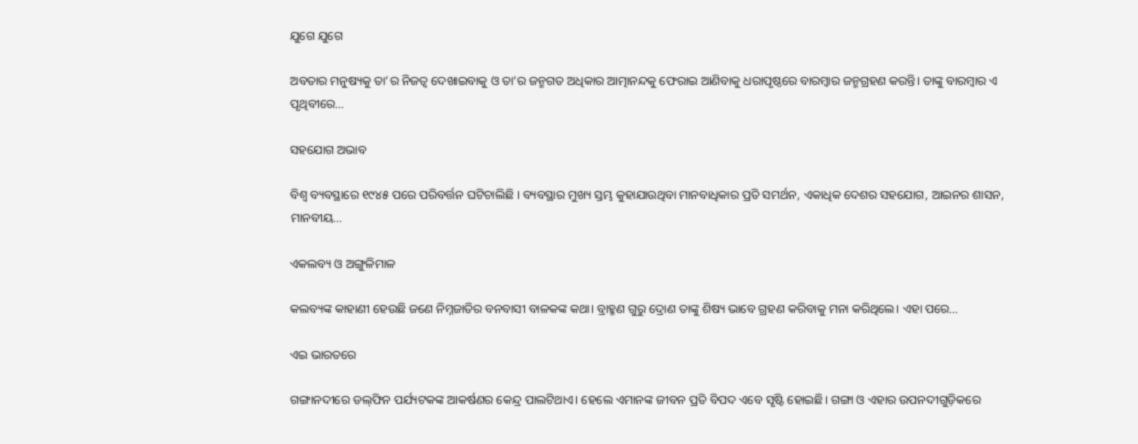ଯୁଗେ ଯୁଗେ

ଅବତାର ମନୁଷ୍ୟକୁ ତା’ର ନିଜତ୍ୱ ଦେଖାଇବାକୁ ଓ ତା’ର ଜନ୍ମଗତ ଅଧିକାର ଆତ୍ମାନନ୍ଦକୁ ଫେରାଇ ଆଣିବାକୁ ଧରାପୃଷ୍ଠରେ ବାରମ୍ବାର ଜନ୍ମଗ୍ରହଣ କରନ୍ତି। ତାଙ୍କୁ ବାରମ୍ବାର ଏ ପୃଥିବୀରେ…

ସହଯୋଗ ଅଭାବ

ବିଶ୍ୱ ବ୍ୟବସ୍ଥାରେ ୧୯୪୫ ପରେ ପରିବର୍ତ୍ତନ ଘଟିଚାଲିଛି । ବ୍ୟବସ୍ଥାର ମୁଖ୍ୟ ସ୍ତମ୍ଭ କୁହାଯାଉଥିବା ମାନବାଧିକାର ପ୍ରତି ସମର୍ଥନ, ଏକାଧିକ ଦେଶର ସହଯୋଗ, ଆଇନର ଶାସନ, ମାନବୀୟ…

ଏକଲବ୍ୟ ଓ ଅଙ୍ଗୁଳିମାଳ

କଲବ୍ୟଙ୍କ କାହାଣୀ ହେଉଛି ଜଣେ ନିମ୍ନଜାତିର ବନବାସୀ ବାଳକଙ୍କ କଥା। ବ୍ରାହ୍ମଣ ଗୁରୁ ଦ୍ରୋଣ ତାଙ୍କୁ ଶିଷ୍ୟ ଭାବେ ଗ୍ରହଣ କରିବାକୁ ମନା କରିଥିଲେ। ଏହା ପରେ…

ଏଇ ଭାରତରେ

ଗଙ୍ଗାନଦୀରେ ଡଲ୍‌ଫିନ ପର୍ଯ୍ୟଟକଙ୍କ ଆକର୍ଷଣର କେନ୍ଦ୍ର ପାଲଟିଥାଏ। ହେଲେ ଏମାନଙ୍କ ଜୀବନ ପ୍ରତି ବିପଦ ଏବେ ସୃଷ୍ଟି ହୋଇଛି। ଗଙ୍ଗା ଓ ଏହାର ଉପନଦୀଗୁଡ଼ିକରେ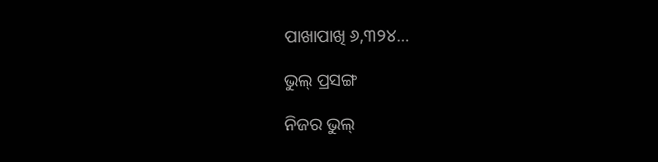ପାଖାପାଖି ୬,୩୨୪…

ଭୁଲ୍‌ ପ୍ରସଙ୍ଗ

ନିଜର ଭୁଲ୍‌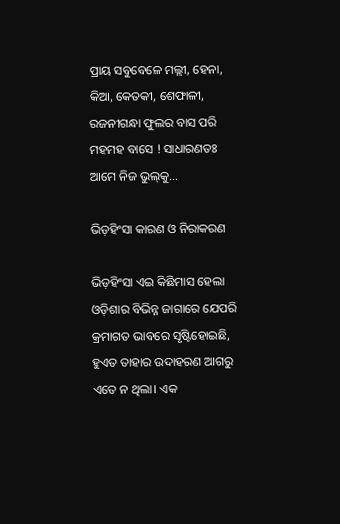ପ୍ରାୟ ସବୁବେଳେ ମଲ୍ଲୀ, ହେନା, କିଆ, କେତକୀ, ଶେଫାଳୀ, ରଜନୀଗନ୍ଧା ଫୁଲର ବାସ ପରି ମହମହ ବାସେ ! ସାଧାରଣତଃ ଆମେ ନିଜ ଭୁଲ୍‌କୁ…

ଭିଡ଼ହିଂସା କାରଣ ଓ ନିରାକରଣ

ଭିଡ଼ହିଂସା ଏଇ କିଛିମାସ ହେଲା ଓଡ଼ିଶାର ବିଭିନ୍ନ ଜାଗାରେ ଯେପରି କ୍ରମାଗତ ଭାବରେ ସୃଷ୍ଟିହୋଇଛି, ହୁଏତ ତାହାର ଉଦାହରଣ ଆଗରୁ ଏତେ ନ ଥିଲା। ଏକ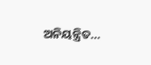ଅନିୟନ୍ତ୍ରିତ…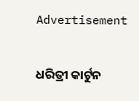Advertisement

ଧରିତ୍ରୀ କାର୍ଟୁନ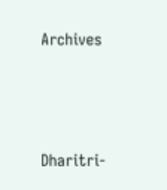Archives



Dharitri-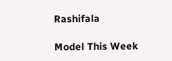Rashifala

Model This Week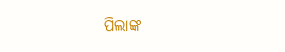ପିଲାଙ୍କ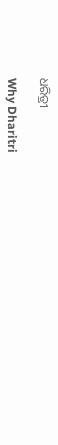ଧରିତ୍ରୀ

Why Dharitri